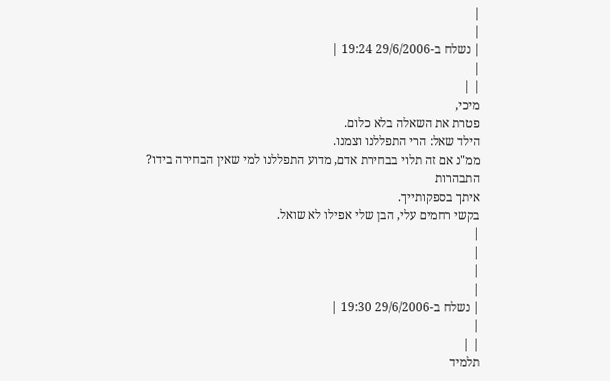|
|
| נשלח ב-29/6/2006 19:24 |
|
| |
מיכי,
פטרת את השאלה בלא כלום.
הילד שאל: הרי התפללנו וצמנו.
ממ"נ אם זה תלוי בבחירת אדם, מדוע התפללנו למי שאין הבחירה בידו?
התבהרות
איתך בספקותייך.
בקשי רחמים עלי, הבן שלי אפילו לא שואל.
|
|
|
|
| נשלח ב-29/6/2006 19:30 |
|
| |
תלמיד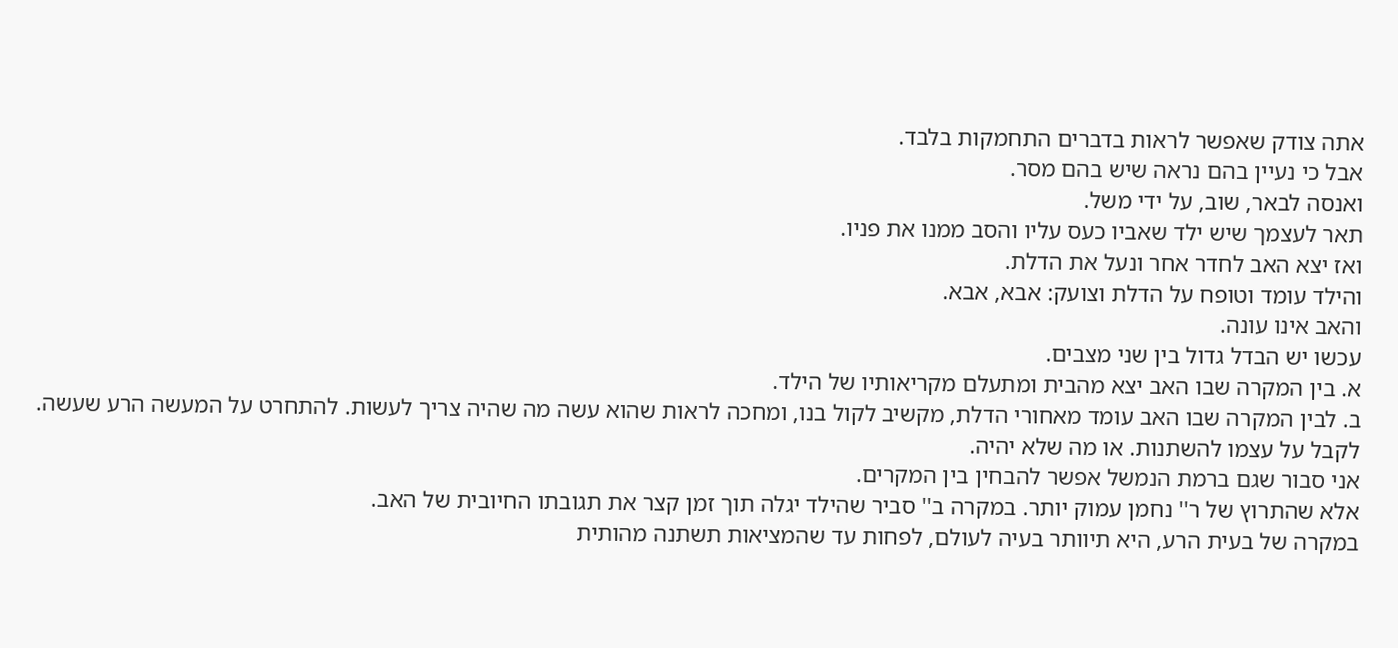אתה צודק שאפשר לראות בדברים התחמקות בלבד.
אבל כי נעיין בהם נראה שיש בהם מסר.
ואנסה לבאר, שוב, על ידי משל.
תאר לעצמך שיש ילד שאביו כעס עליו והסב ממנו את פניו.
ואז יצא האב לחדר אחר ונעל את הדלת.
והילד עומד וטופח על הדלת וצועק: אבא, אבא.
והאב אינו עונה.
עכשו יש הבדל גדול בין שני מצבים.
א. בין המקרה שבו האב יצא מהבית ומתעלם מקריאותיו של הילד.
ב. לבין המקרה שבו האב עומד מאחורי הדלת, מקשיב לקול בנו, ומחכה לראות שהוא עשה מה שהיה צריך לעשות. להתחרט על המעשה הרע שעשה. לקבל על עצמו להשתנות. או מה שלא יהיה.
אני סבור שגם ברמת הנמשל אפשר להבחין בין המקרים.
אלא שהתרוץ של ר'' נחמן עמוק יותר. במקרה ב'' סביר שהילד יגלה תוך זמן קצר את תגובתו החיובית של האב.
במקרה של בעית הרע, היא תיוותר בעיה לעולם, לפחות עד שהמציאות תשתנה מהותית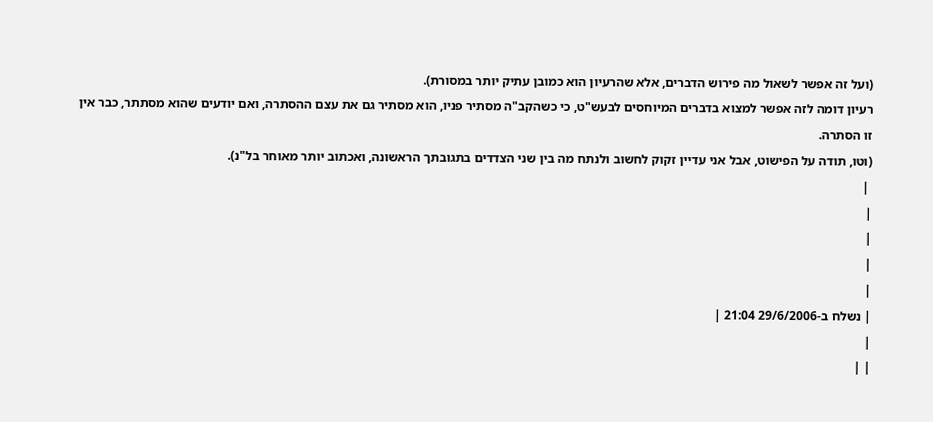(ועל זה אפשר לשאול מה פירוש הדברים, אלא שהרעיון הוא כמובן עתיק יותר במסורת).
רעיון דומה לזה אפשר למצוא בדברים המיוחסים לבעש"ט, כי כשהקב"ה מסתיר פניו, הוא מסתיר גם את עצם ההסתרה, ואם יודעים שהוא מסתתר, כבר אין זו הסתרה.
(וטו, תודה על הפישוט, אבל אני עדיין זקוק לחשוב ולנתח מה בין שני הצדדים בתגובתך הראשונה, ואכתוב יותר מאוחר בל"נ).
 |
|
|
|
|
| נשלח ב-29/6/2006 21:04 |
|
| |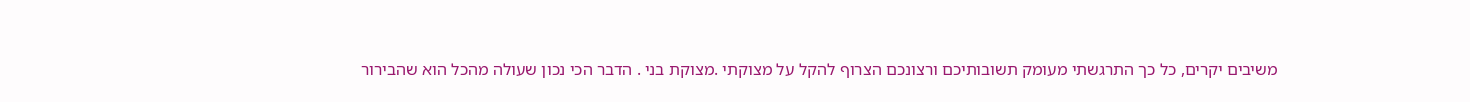משיבים יקרים, כל כך התרגשתי מעומק תשובותיכם ורצונכם הצרוף להקל על מצוקתי .מצוקת בני . הדבר הכי נכון שעולה מהכל הוא שהבירור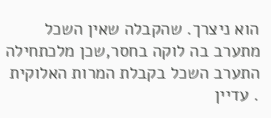הוא ניצרך. שהקבלה שאין השכל מתערב בה לוקה בחסר,שכן מלכתחילה התערב השכל בקבלת המרות האלוקית . עדיין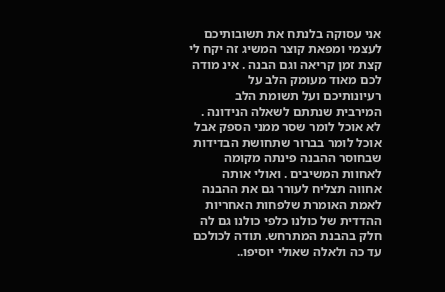אני עסוקה בלנתח את תשובותיכם לעצמי ומפאת קוצר המשיג זה יקח לי קצת זמן קריאה וגם הבנה . אינ מודה לכם מאוד מעומק הלב על רעיונותיכם ועל תשומת הלב המירבית שנתתם לשאלה הנידונה . לא אוכל לומר שסר ממני הספק אבל אוכל לומר בברור שתחושת הבדידות שבחוסר ההבנה פינתה מקומה לאחוות המשיבים . ואולי אותה אחווה תצליח לעורר גם את ההבנה לאמת האומרת שלפחות האחריות ההדדית של כולנו כלפי כולנו גם לה חלק בהבנת המתרחש. תודה לכולכם עד כה ולאלה שאולי יוסיפו..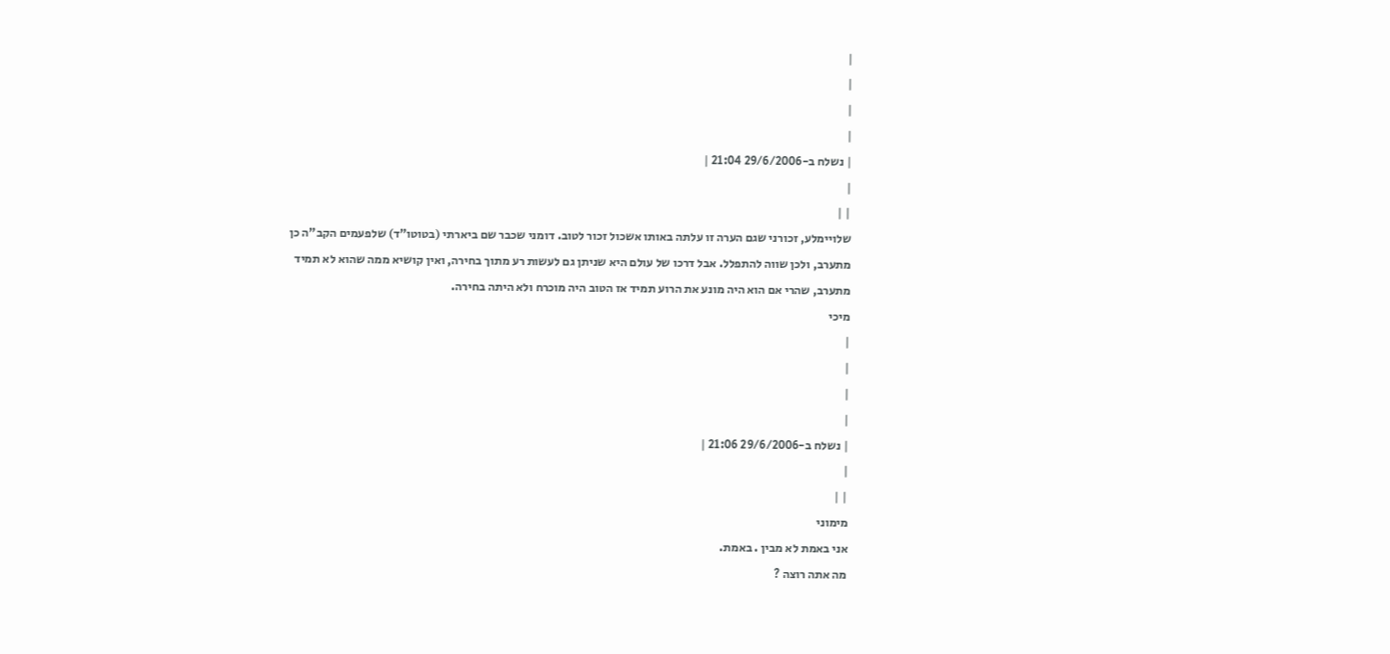|
|
|
|
| נשלח ב-29/6/2006 21:04 |
|
| |
שלויימלע, זכורני שגם הערה זו עלתה באותו אשכול זכור לטוב. דומני שכבר שם ביארתי (בטוטו"ד) שלפעמים הקב"ה כן מתערב, ולכן שווה להתפלל. אבל דרכו של עולם היא שניתן גם לעשות רע מתוך בחירה, ואין קושיא ממה שהוא לא תמיד מתערב, שהרי אם הוא היה מונע את הרוע תמיד אז הטוב היה מוכרח ולא היתה בחירה.
מיכי
|
|
|
|
| נשלח ב-29/6/2006 21:06 |
|
| |
מימוני
אני באמת לא מבין . באמת.
מה אתה רוצה ?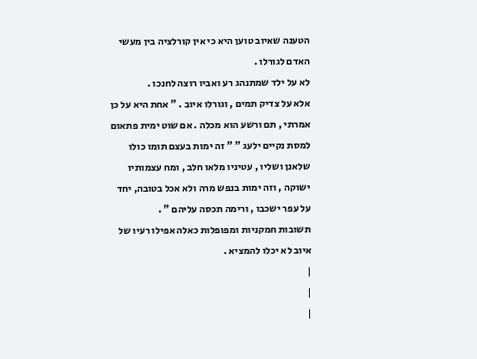הטענה שאיוב טוען היא כי אין קורלציה בין מעשי האדם לגורלו .
לא על ילד שמתנהג רע ואביו רוצה לחנכו .
אלא על צדיק תמים , וגורלו איוב . " אחת היא על כן אמרתי , תם ורשע הוא מכלה . אם שוט ימית פתאום למסת נקיים ילעג " " זה ימות בעצם תומו כולו שלאנן ושליו , עטיניו מלאו חלב , ומח עצמותיו ישוקה , וזה ימות בנפש מרה ולא אכל בטובה, יחד על עפר ישכבו , ורימה תכסה עליהם " .
תשובות חמקניות ומפופלות כאלה אפילו רעיו של איוב לא יכלו להמציא .
|
|
|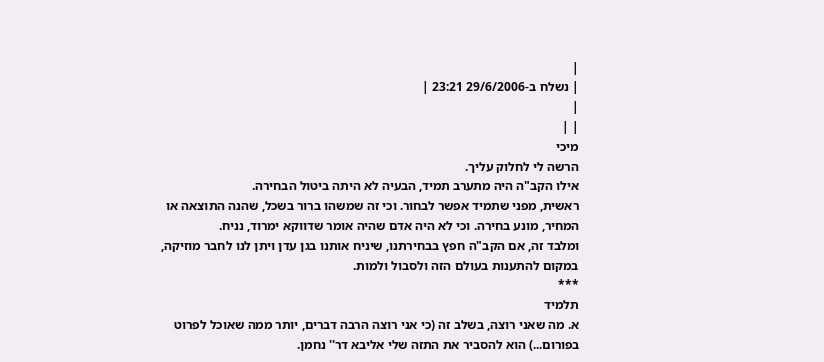|
| נשלח ב-29/6/2006 23:21 |
|
| |
מיכי
הרשה לי לחלוק עליך.
אילו הקב"ה היה מתערב תמיד, הבעיה לא היתה ביטול הבחירה.
ראשית, מפני שתמיד אפשר לבחור. וכי זה שמשהו ברור בשכל, שהנה התוצאה או המחיר, מונע בחירה. וכי לא היה אדם שהיה אומר שדווקא ימרוד, נניח.
ומלבד זה, אם הקב"ה חפץ בבחירתנו, שיניח אותנו בגן עדן ויתן לנו לחבר מוזיקה, במקום להתענות בעולם הזה ולסבול ולמות.
***
תלמיד
א. מה שאני רוצה, בשלב זה (כי אני רוצה הרבה דברים, יותר ממה שאוכל לפרוט בפורום...) הוא להסביר את התזה שלי אליבא דר'' נחמן.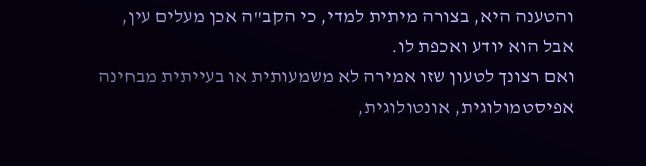והטענה היא, בצורה מיתית למדי, כי הקב"ה אכן מעלים עין, אבל הוא יודע ואכפת לו.
ואם רצונך לטעון שזו אמירה לא משמעותית או בעייתית מבחינה אפיסטמולוגית, אונטולוגית,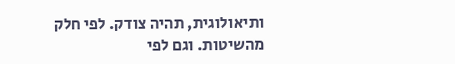ותיאולוגית, תהיה צודק. לפי חלק מהשיטות. וגם לפי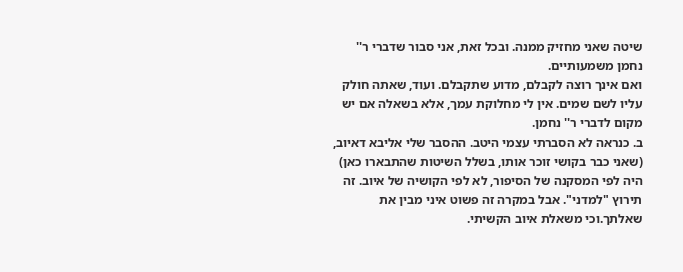שיטה שאני מחזיק ממנה. ובכל זאת, אני סבור שדברי ר'' נחמן משמעותיים.
ואם אינך רוצה לקבלם, מדוע שתקבלם. ועוד, שאתה חולק עליו לשם שמים. אין לי מחלוקת עמך, אלא בשאלה אם יש מקום לדברי ר'' נחמן.
ב. כנראה לא הסברתי עצמי היטב. ההסבר שלי אליבא דאיוב, (שאני כבר בקושי זוכר אותו, בשלל השיטות שהתבארו כאן) היה לפי המסקנה של הסיפור, לא לפי הקושיה של איוב. זה תירוץ "למדני". אבל במקרה זה פשוט איני מבין את שאלתך.וכי משאלת איוב הקשיתי.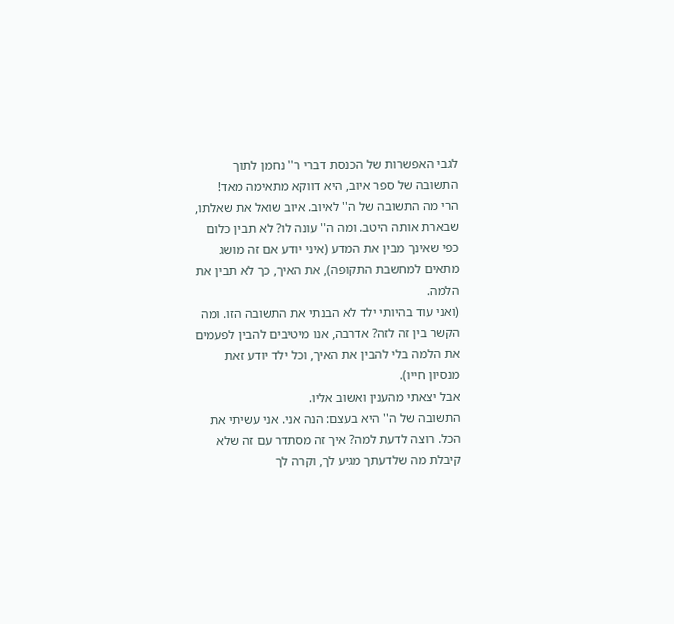לגבי האפשרות של הכנסת דברי ר'' נחמן לתוך התשובה של ספר איוב, היא דווקא מתאימה מאד!
הרי מה התשובה של ה'' לאיוב. איוב שואל את שאלתו, שבארת אותה היטב. ומה ה'' עונה לו? לא תבין כלום כפי שאינך מבין את המדע (איני יודע אם זה מושג מתאים למחשבת התקופה), את האיך, כך לא תבין את הלמה.
(ואני עוד בהיותי ילד לא הבנתי את התשובה הזו. ומה הקשר בין זה לזה? אדרבה, אנו מיטיבים להבין לפעמים את הלמה בלי להבין את האיך, וכל ילד יודע זאת מנסיון חייו).
אבל יצאתי מהענין ואשוב אליו.
התשובה של ה'' היא בעצם: הנה אני. אני עשיתי את הכל. רוצה לדעת למה? איך זה מסתדר עם זה שלא קיבלת מה שלדעתך מגיע לך, וקרה לך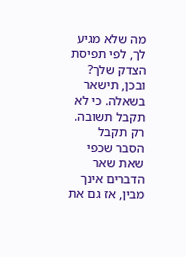מה שלא מגיע לך, לפי תפיסת הצדק שלך? ובכן, תישאר בשאלה. כי לא תקבל תשובה. רק תקבל הסבר שכפי שאת שאר הדברים אינך מבין, אז גם את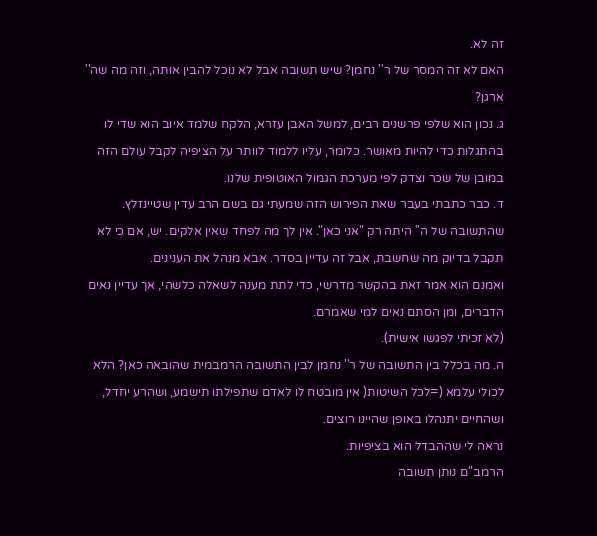זה לא.
האם לא זה המסר של ר'' נחמן? שיש תשובה אבל לא נוכל להבין אותה, וזה מה שה'' ארגן?
ג. נכון הוא שלפי פרשנים רבים, למשל האבן עזרא, הלקח שלמד איוב הוא שדי לו בהתגלות כדי להיות מאושר. כלומר, עליו ללמוד לוותר על הציפיה לקבל עולם הזה במובן של שכר וצדק לפי מערכת הגמול האוטופית שלנו.
ד. כבר כתבתי בעבר שאת הפירוש הזה שמעתי גם בשם הרב עדין שטיינזלץ. שהתשובה של ה'' היתה רק "אני כאן". אין לך מה לפחד שאין אלקים. יש, אם כי לא תקבל בדיוק מה שחשבת, אבל זה עדיין בסדר. אבא מנהל את הענינים.
ואמנם הוא אמר זאת בהקשר מדרשי, כדי לתת מענה לשאלה כלשהי, אך עדיין נאים הדברים, ומן הסתם נאים למי שאמרם.
(לא זכיתי לפגשו אישית).
ה. מה בכלל בין התשובה של ר'' נחמן לבין התשובה הרמבמית שהובאה כאן? הלא לכולי עלמא (=לכל השיטות( אין מובטח לו לאדם שתפילתו תישמע, ושהרע יחדל, ושהחיים יתנהלו באופן שהיינו רוצים.
נראה לי שההבדל הוא בציפיות.
הרמב"ם נותן תשובה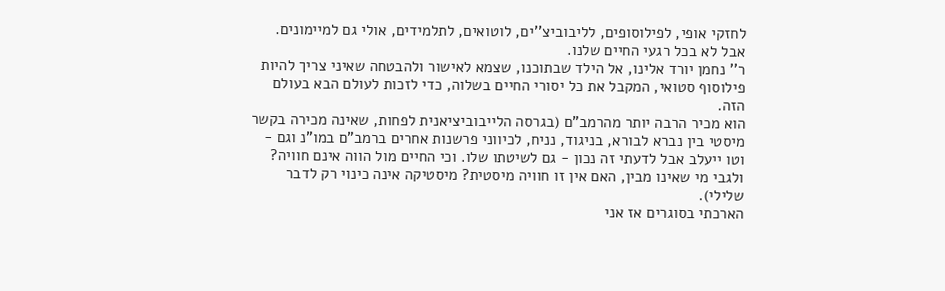לחזקי אופי, לפילוסופים, לליבוביצ''ים, לוטואים, לתלמידים, אולי גם למיימונים.
אבל לא בכל רגעי החיים שלנו.
ר'' נחמן יורד אלינו, אל הילד שבתוכנו, שצמא לאישור ולהבטחה שאיני צריך להיות פילוסוף סטואי, המקבל את כל יסורי החיים בשלוה, כדי לזכות לעולם הבא בעולם הזה.
הוא מכיר הרבה יותר מהרמב"ם (בגרסה הלייבוביציאנית לפחות, שאינה מכירה בקשר מיסטי בין נברא לבורא, בניגוד, נניח, לכיווני פרשנות אחרים ברמב"ם במו"נ וגם - וטו ייעלב אבל לדעתי זה נכון - גם לשיטתו שלו. וכי החיים מול הווה אינם חוויה? ולגבי מי שאינו מבין, האם אין זו חוויה מיסטית? מיסטיקה אינה כינוי רק לדבר שלילי).
הארכתי בסוגרים אז אני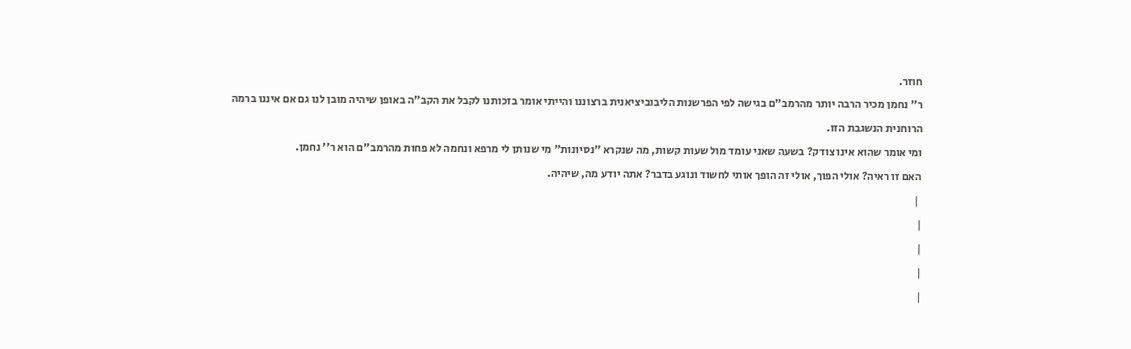חוזר.
ר'' נחמן מכיר הרבה יותר מהרמב"ם בגישה לפי הפרשנות הליבוביציאנית ברצוננו והייתי אומר בזכותנו לקבל את הקב"ה באופן שיהיה מובן לנו גם אם איננו ברמה הרוחנית הנשגבת הזו.
ומי אומר שהוא אינו צודק? בשעה שאני עומד מול שעות קשות, מה שנקרא "נסיונות" מי שנותן לי מרפא ונחמה לא פחות מהרמב"ם הוא ר'' נחמן.
האם זו ראיה? אולי הפוך, אולי זה הופך אותי לחשוד ונוגע בדבר? אתה יודע מה, שיהיה.
 |
|
|
|
|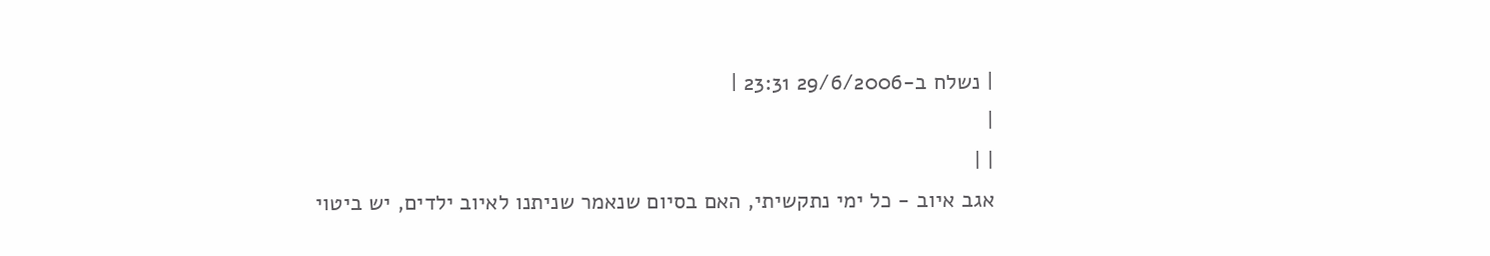| נשלח ב-29/6/2006 23:31 |
|
| |
אגב איוב - כל ימי נתקשיתי, האם בסיום שנאמר שניתנו לאיוב ילדים, יש ביטוי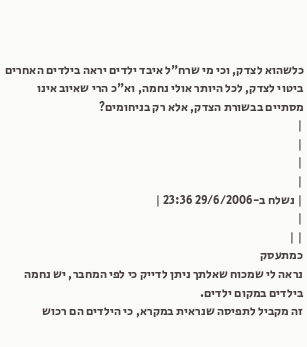כלשהוא לצדק, וכי מי שרח"ל איבד ילדים יראה בילדים האחרים ביטוי לצדק, לכל היותר אולי נחמה, וא"כ הרי שאיוב אינו מסתיים בבשורת הצדק, אלא רק בניחומים?
|
|
|
|
| נשלח ב-29/6/2006 23:36 |
|
| |
כמתעסק
נראה לי שמכוח שאלתך ניתן לדייק כי לפי המחבר, יש נחמה בילדים במקום ילדים.
זה מקביל לתפיסה שנראית במקרא, כי הילדים הם רכוש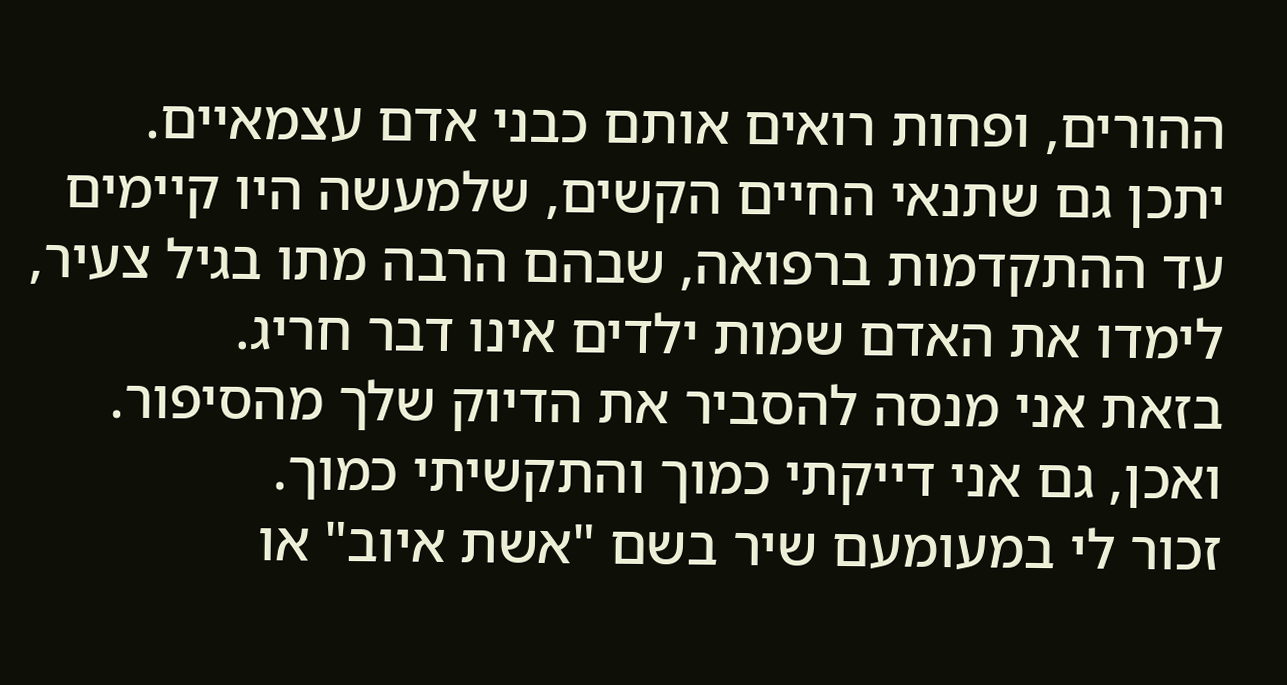ההורים, ופחות רואים אותם כבני אדם עצמאיים.
יתכן גם שתנאי החיים הקשים, שלמעשה היו קיימים עד ההתקדמות ברפואה, שבהם הרבה מתו בגיל צעיר, לימדו את האדם שמות ילדים אינו דבר חריג.
בזאת אני מנסה להסביר את הדיוק שלך מהסיפור. ואכן, גם אני דייקתי כמוך והתקשיתי כמוך.
זכור לי במעומעם שיר בשם "אשת איוב" או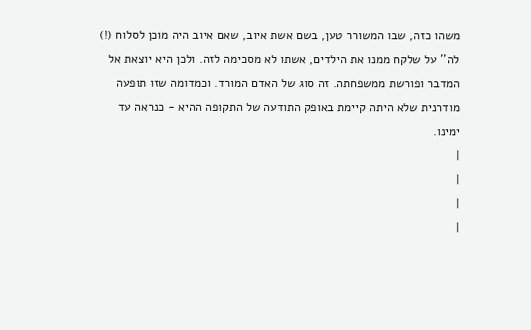משהו כזה, שבו המשורר טען, בשם אשת איוב, שאם איוב היה מוכן לסלוח (!) לה'' על שלקח ממנו את הילדים, אשתו לא מסכימה לזה. ולכן היא יוצאת אל המדבר ופורשת ממשפחתה. זה סוג של האדם המורד. וכמדומה שזו תופעה מודרנית שלא היתה קיימת באופק התודעה של התקופה ההיא - כנראה עד ימינו.
|
|
|
|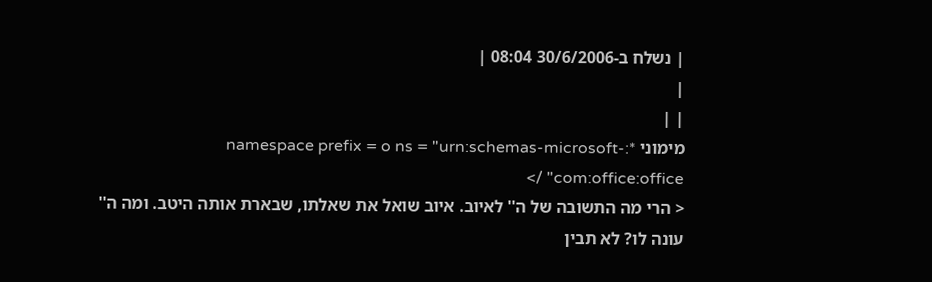| נשלח ב-30/6/2006 08:04 |
|
| |
מימוני *:namespace prefix = o ns = "urn:schemas-microsoft-com:office:office" />
< הרי מה התשובה של ה'' לאיוב. איוב שואל את שאלתו, שבארת אותה היטב. ומה ה'' עונה לו? לא תבין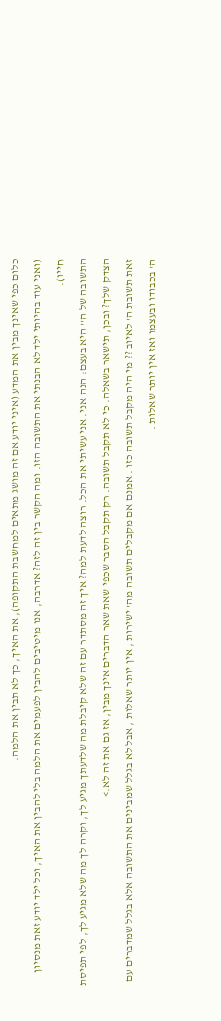כלום כפי שאינך מבין את המדע (איני יודע אם זה מושג מתאים למחשבת התקופה), את האיך, כך לא תבין את הלמה.
(ואני עוד בהיותי ילד לא הבנתי את התשובה הזו. ומה הקשר בין זה לזה? אדרבה, אנו מיטיבים להבין לפעמים את הלמה בלי להבין את האיך, וכל ילד יודע זאת מנסיון חייו).
התשובה של ה'' היא בעצם: הנה אני. אני עשיתי את הכל. רוצה לדעת למה? איך זה מסתדר עם זה שלא קיבלת מה שלדעתך מגיע לך, וקרה לך מה שלא מגיע לך, לפי תפיסת הצדק שלך? ובכן, תישאר בשאלה. כי לא תקבל תשובה. רק תקבל הסבר שכפי שאת שאר הדברים אינך מבין, אז גם את זה לא.>
זאת תשובת ה' לאיוב ?? מי היה מקבל תשובה כזו . אמנם אם מקבלים תשובה מה' ישירות , אין יותר שאלות , אבל לא בגלל שמבינים את התשובה אלא בגלל שמדברים עם ה' בכבודו ובעצמו ואז אין יותר שאלות .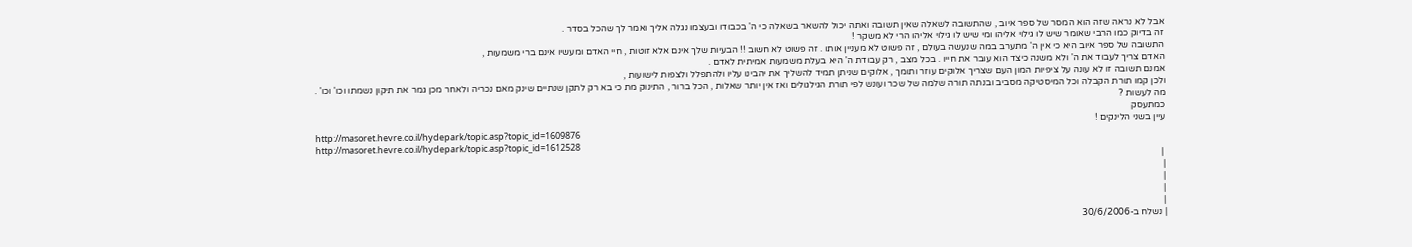אבל לא נראה שזה הוא המסר של ספר איוב , שהתשובה לשאלה שאין תשובה ואתה יכול להשאר בשאלה כי ה' בכבודו ובעצמו נגלה אליך ואמר לך שהכל בסדר .
זה בדיוק כמו הרבי שאומר שיש לו גילוי אליהו ומי שיש לו גילוי אליהו הרי לא משקר !
התשובה של ספר איוב היא כי אין ה' מתערב במה שנעשה בעולם , זה פשוט לא מעניין אותו . זה פשוט לא חשוב !! הבעיות שלך אינם אלא זוטות , חיי האדם ומעשיו אינם ברי משמעות ,
האדם צריך לעבוד את ה' ולא משנה כיצד הוא עובר את חייו . בכל מצב , רק עבודת ה' היא בעלת משמעות אמיתית לאדם .
אמנם תשובה זו לא עונה על ציפיות המון העם שצריך אלוקים עוזר ותומך , אלוקים שניתן תמיד להשליך את יהבינו עליו ולהתפלל ולצפות לישועות ,
ולכן קמו תורת הקבלה וכל המיסטיקה מסביב ובנתה תורה שלמה של שכר ועונש לפי תורת הגילגולים ואז אין יותר שאלות , הכל ברור , התינוק מת כי בא רק לתקן שנתיים שינק מאם נכריה ולאחר מכן גמר את תיקון נשמתו וכו' וכו' .
מה לעשות ?
כמתעסק
עיין בשני הלינקים !
http://masoret.hevre.co.il/hydepark/topic.asp?topic_id=1609876
http://masoret.hevre.co.il/hydepark/topic.asp?topic_id=1612528
 |
|
|
|
|
| נשלח ב-30/6/2006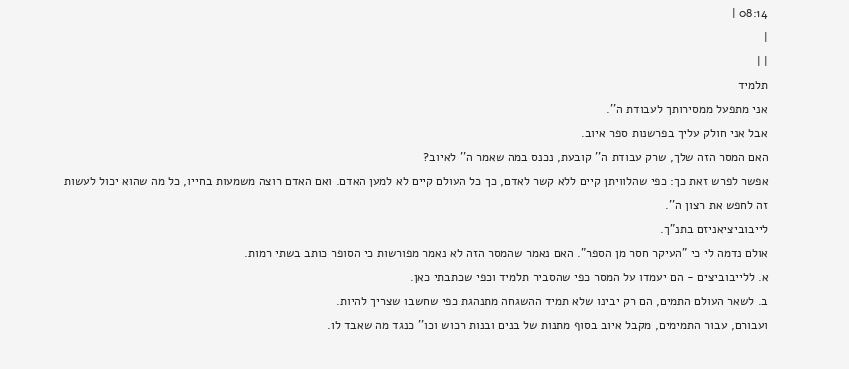08:14 |
|
| |
תלמיד
אני מתפעל ממסירותך לעבודת ה''.
אבל אני חולק עליך בפרשנות ספר איוב.
האם המסר הזה שלך, שרק עבודת ה'' קובעת, נכנס במה שאמר ה'' לאיוב?
אפשר לפרש זאת כך: כפי שהלוויתן קיים ללא קשר לאדם, כך כל העולם קיים לא למען האדם. ואם האדם רוצה משמעות בחייו, כל מה שהוא יכול לעשות זה לחפש את רצון ה''.
לייבוביציאניזם בתנ"ך.
אולם נדמה לי כי "העיקר חסר מן הספר". האם נאמר שהמסר הזה לא נאמר מפורשות כי הסופר כותב בשתי רמות.
א. ללייבוביצים - הם יעמדו על המסר כפי שהסביר תלמיד וכפי שכתבתי כאן.
ב. לשאר העולם התמים, הם רק יבינו שלא תמיד ההשגחה מתנהגת כפי שחשבו שצריך להיות.
ועבורם, עבור התמימים, מקבל איוב בסוף מתנות של בנים ובנות רכוש וכו'' כנגד מה שאבד לו.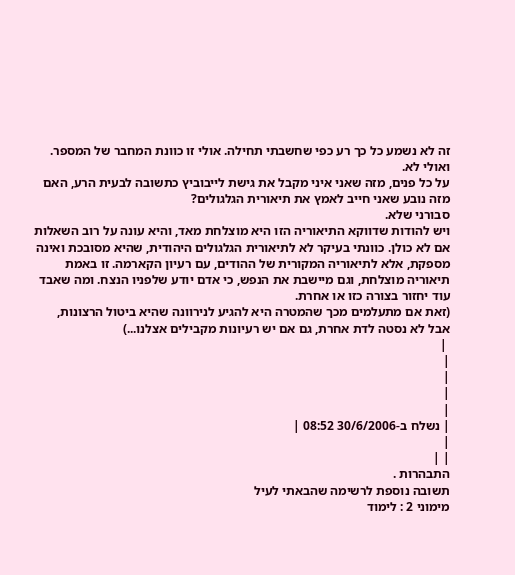זה לא נשמע כל כך רע כפי שחשבתי תחילה. אולי זו כוונת המחבר של המספר. ואולי לא.
על כל פנים, מזה שאני איני מקבל את גישת לייבוביץ כתשובה לבעית הרע, האם מזה נובע שאני חייב לאמץ את תיאורית הגלגולים?
סבורני שלא.
ויש להודות שדווקא התיאוריה הזו היא מוצלחת מאד, והיא עונה על רוב השאלות אם לא כולן. כוונתי בעיקר לא לתיאורית הגלגולים היהודית, שהיא מסובכת ואינה מספקת, אלא לתיאוריה המקורית של ההודים, עם רעיון הקארמה. זו באמת תיאוריה מוצלחת, וגם מיישבת את הנפש, כי אדם יודע שלפניו הנצח. ומה שאבד עוד יחזור בצורה כזו או אחרת.
(זאת אם מתעלמים מכך שהמטרה היא להגיע לנירוונה שהיא ביטול הרצונות, אבל לא נסטה לדת אחרת, גם אם יש רעיונות מקבילים אצלנו...)
 |
|
|
|
|
| נשלח ב-30/6/2006 08:52 |
|
| |
התבהרות .
תשובה נוספת לרשימה שהבאתי לעיל
מימוני 2 : לימוד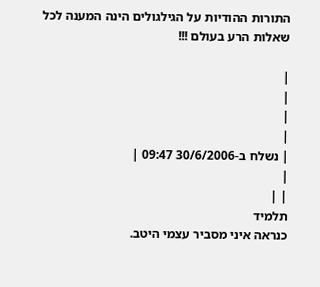התורות ההודיות על הגילגולים הינה המענה לכל שאלות הרע בעולם !!!

|
|
|
|
| נשלח ב-30/6/2006 09:47 |
|
| |
תלמיד
כנראה איני מסביר עצמי היטב.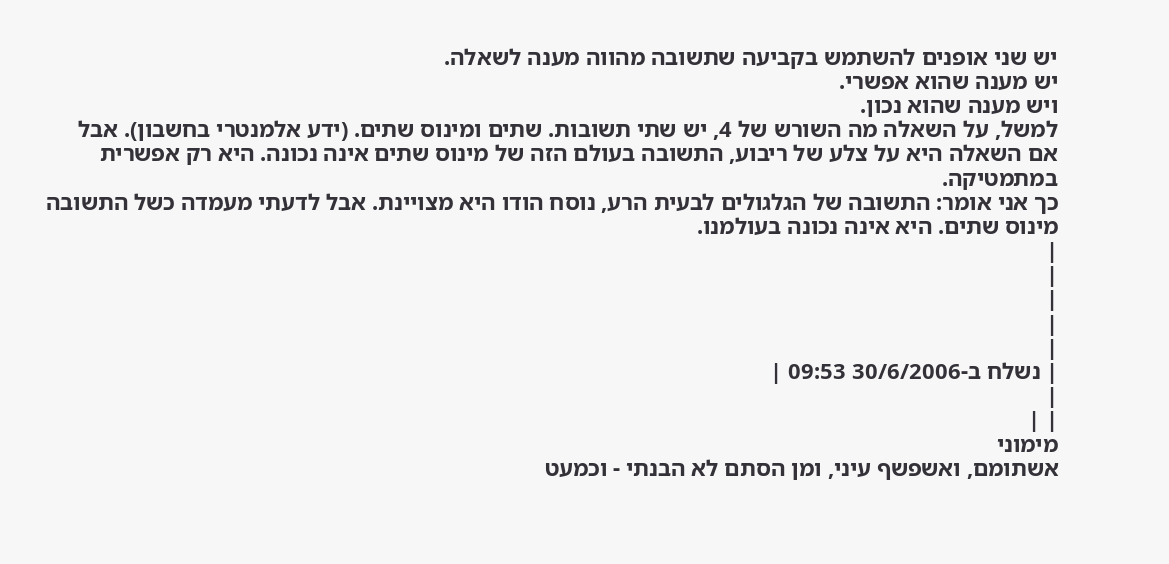יש שני אופנים להשתמש בקביעה שתשובה מהווה מענה לשאלה.
יש מענה שהוא אפשרי.
ויש מענה שהוא נכון.
למשל, על השאלה מה השורש של 4, יש שתי תשובות. שתים ומינוס שתים. (ידע אלמנטרי בחשבון). אבל אם השאלה היא על צלע של ריבוע, התשובה בעולם הזה של מינוס שתים אינה נכונה. היא רק אפשרית במתמטיקה.
כך אני אומר: התשובה של הגלגולים לבעית הרע, נוסח הודו היא מצויינת. אבל לדעתי מעמדה כשל התשובה מינוס שתים. היא אינה נכונה בעולמנו.
|
|
|
|
|
| נשלח ב-30/6/2006 09:53 |
|
| |
מימוני
אשתומם, ואשפשף עיני, ומן הסתם לא הבנתי - וכמעט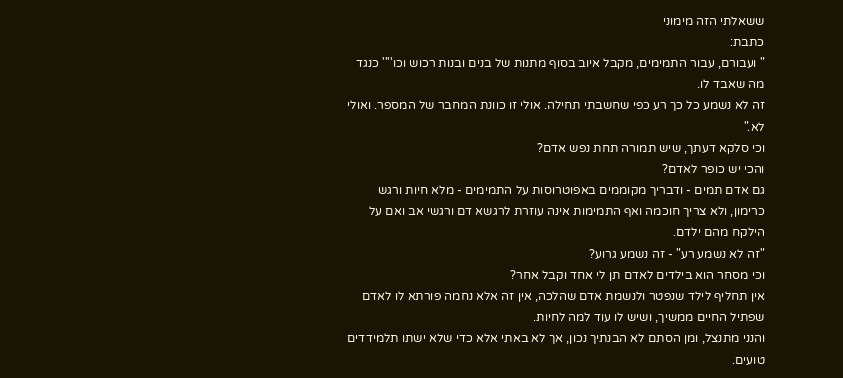ששאלתי הזה מימוני
כתבת:
" ועבורם, עבור התמימים, מקבל איוב בסוף מתנות של בנים ובנות רכוש וכו'''' כנגד מה שאבד לו.
זה לא נשמע כל כך רע כפי שחשבתי תחילה. אולי זו כוונת המחבר של המספר. ואולי לא."
וכי סלקא דעתך, שיש תמורה תחת נפש אדם?
והכי יש כופר לאדם?
גם אדם תמים - ודבריך מקוממים באפוטרוסות על התמימים - מלא חיות ורגש כרימון, ולא צריך חוכמה ואף התמימות אינה עוזרת לרגשא דם ורגשי אב ואם על הילקח מהם ילדם.
"זה לא נשמע רע" - זה נשמע גרוע?
וכי מסחר הוא בילדים לאדם תן לי אחד וקבל אחר?
אין תחליף לילד שנפטר ולנשמת אדם שהלכה, אין זה אלא נחמה פורתא לו לאדם שפתיל החיים ממשיך, ושיש לו עוד למה לחיות.
והנני מתנצל, ומן הסתם לא הבנתיך נכון, אך לא באתי אלא כדי שלא ישתו תלמידדים טועים.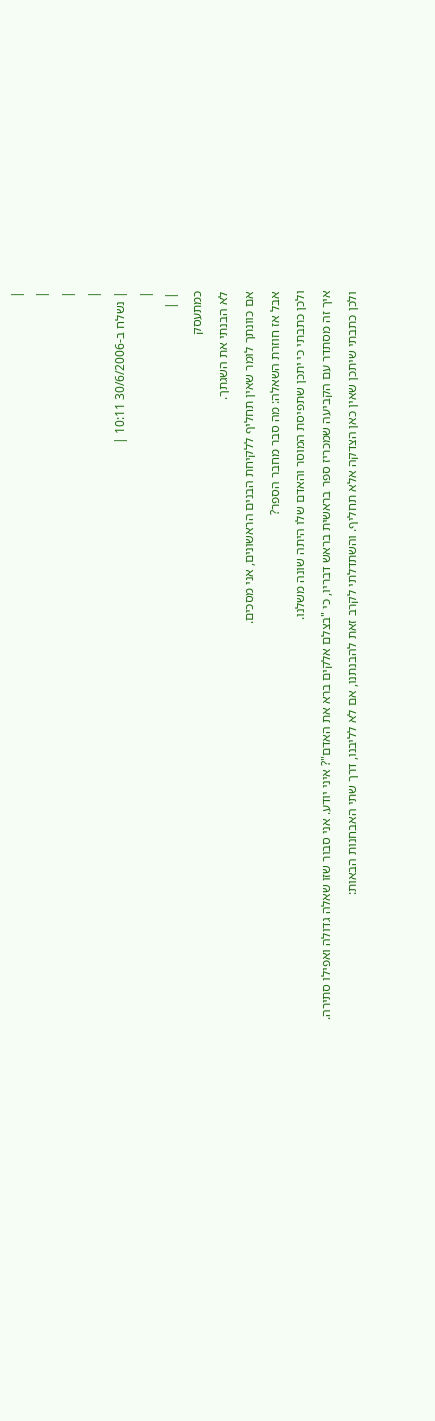|
|
|
|
| נשלח ב-30/6/2006 10:11 |
|
| |
כמתעסק
לא הבנתי את השגתך.
אם כוונתך לומר שאין תחליף ללקיחת הבנים הראשונים, אני מסכים.
אבל אז חוזרת השאלה: מה סבר מחבר הספר?
ולכן כתבתי כי יתכן שתפיסת המוסר והאדם שלו היתה שונה משלנו.
איך זה מסתדר עם הקביעה שמכריז ספר בראשית בראש דבריו, כי "בצלם אלקים ברא את האדם"? איני יודע. אני סבור שזו שאלה גדולה ואפילו סתירה.
ולכן כתבתי שיתכן שאין כאן הצדקה אלא תחליף. והשתדלתי לקרב זאת להבנתנו, אם לא לליבנו, דרך שתי האבחנות הבאות: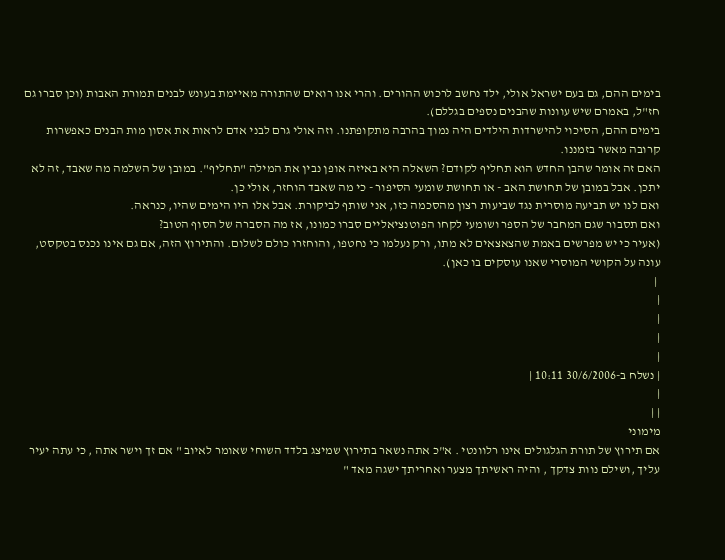בימים ההם, גם בעם ישראל אולי, ילד נחשב לרכוש ההורים. והרי אנו רואים שהתורה מאיימת בעונש לבנים תמורת האבות (וכן סברו גם חז"ל, באמרם שיש עוונות שהבנים נספים בגללם).
בימים ההם, הסיכוי להישרדות הילדים היה נמוך בהרבה מתקופתנו. וזה אולי גרם לבני אדם לראות את אסון מות הבנים כאפשרות קרובה מאשר בזמננו.
האם זה אומר שהבן החדש הוא תחליף לקודם? השאלה היא באיזה אופן נבין את המילה "תחליף". במובן של השלמה מה שאבד, זה לא יתכן. אבל במובן של תחושת האב - או תחושת שומעי הסיפור - כי מה שאבד הוחזר, אולי כן.
ואם לנו יש תביעה מוסרית נגד שביעות רצון מהסכמה כזו, אני שותף לביקורת. אבל אלו היו הימים שהיו, כנראה.
ואם תסבור שגם המחבר של הספר ושומעי לקחו הפוטנציאליים סברו כמונו, אז מה הסברה של הסוף הטוב?
(אעיר כי יש מפרשים באמת שהצאצאים לא מתו, ורק נעלמו כי נחטפו, והוחזרו כולם לשלום. והתירוץ הזה, אם גם אינו נכנס בטקסט, עונה על הקושי המוסרי שאנו עוסקים בו כאן).
 |
|
|
|
|
| נשלח ב-30/6/2006 10:11 |
|
| |
מימוני
אם תירוץ של תורת הגלגולים אינו רלוונטי . א"כ אתה נשאר בתירוץ שמיצג בלדד השוחי שאומר לאיוב " אם זך וישר אתה , כי עתה יעיר עליך ,ושילם נוות צדקך , והיה ראשיתך מצער ואחריתך ישגה מאד "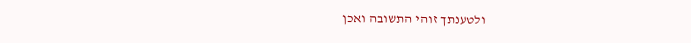ולטענתך זוהי התשובה ואכן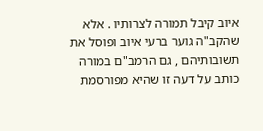איוב קיבל תמורה לצרותיו . אלא שהקב"ה גוער ברעי איוב ופוסל את תשובותיהם , גם הרמב"ם במורה כותב על דעה זו שהיא מפורסמת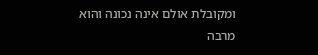ומקובלת אולם אינה נכונה והוא מרבה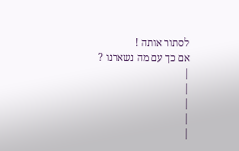לסתור אותה !
אם כך עם מה נשארנו ?
|
|
|
|
|